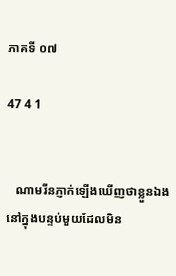ភាគទី ០៧

47 4 1


   ណាមរីនភ្ញាក់ឡើងឃើញថាខ្លួនឯងនៅក្នុងបន្ទប់មួយដែលមិន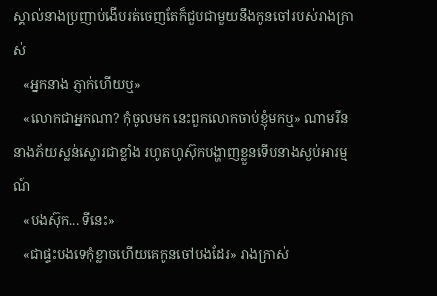ស្គាល់នាងប្រញាប់ងើបរត់ចេញតែក៏ជួបជាមួយនឹងកូនចៅរបស់រាងក្រាស់
   «អ្នកនាង ភ្ញាក់ហើយឬ»
   «លោកជាអ្នកណា? កុំចូលមក នេះពួកលោកចាប់ខ្ញុំមកឬ» ណាមរីននាងភ័យស្លន់ស្លោរជាខ្លាំង រហូតហូស៊ុកបង្ហាញខ្លួនទើបនាងស្ងប់អារម្មណ៍
   «បងស៊ុក... ទីនេះ»
   «ជាផ្ទះបងទេកុំខ្លាចហើយគេកូនចៅបងដែរ» រាងក្រាស់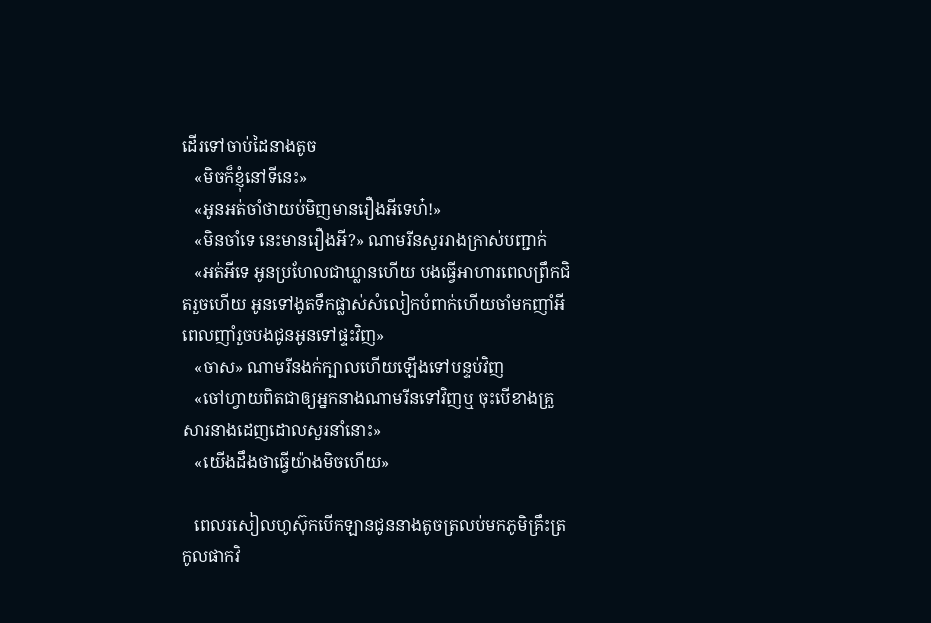ដើរទៅចាប់ដៃនាងតូច
   «មិចក៏ខ្ញុំនៅទីនេះ»
   «អូនអត់ចាំថាយប់មិញមានរឿងអីទេហ៎!»
   «មិនចាំទេ នេះមានរឿងអី?» ណាមរីនសួររាងក្រាស់បញ្ជាក់
   «អត់អីទេ អូនប្រហែលជាឃ្លានហើយ បងធ្វើអាហារពេលព្រឹកជិតរួចហើយ អូនទៅងូតទឹកផ្លាស់សំលៀកបំពាក់ហើយចាំមកញាំអី ពេលញាំរួចបងជូនអូនទៅផ្ទះវិញ»
   «ចាស» ណាមរីនងក់ក្បាលហើយឡើងទៅបន្ទប់វិញ
   «ចៅហ្វាយពិតជាឲ្យអ្នកនាងណាមរីនទៅវិញឬ ចុះបើខាងគ្រួសារនាងដេញដោលសួរនាំនោះ»
   «យើងដឹងថាធ្វើយ៉ាងមិចហើយ»

   ពេលរសៀលហូស៊ុកបើកឡានជូននាងតូចត្រលប់មកភូមិគ្រឹះត្រកូលផាកវិ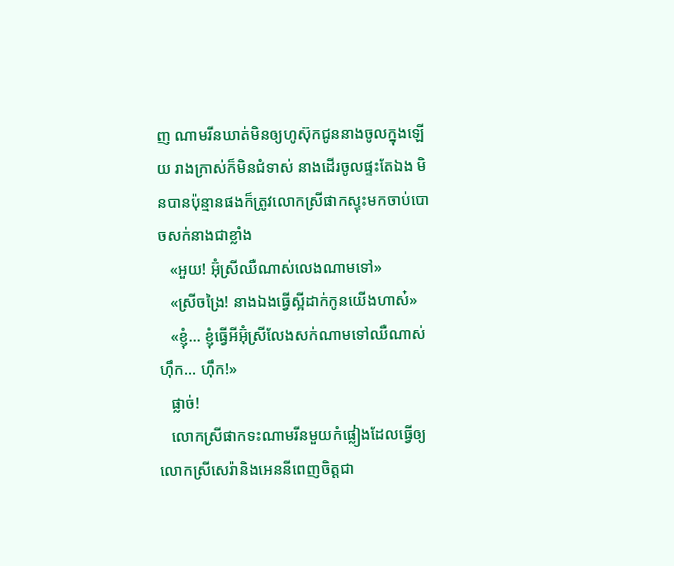ញ ណាមរីនឃាត់មិនឲ្យហូស៊ុកជូននាងចូលក្នុងឡើយ រាងក្រាស់ក៏មិនជំទាស់ នាងដើរចូលផ្ទះតែឯង មិនបានប៉ុន្មានផងក៏ត្រូវលោកស្រីផាកស្ទុះមកចាប់បោចសក់នាងជាខ្លាំង
   «អួយ! អ៊ុំស្រីឈឺណាស់លេងណាមទៅ»
   «ស្រីចង្រៃ! នាងឯងធ្វើស្អីដាក់កូនយើងហាស៎»
   «ខ្ញុំ... ខ្ញុំធ្វើអីអ៊ុំស្រីលែងសក់ណាមទៅឈឺណាស់ហុឹក... ហុឹក!»
   ផ្លាច់!
   លោកស្រីផាកទះណាមរីនមួយកំផ្លៀងដែលធ្វើឲ្យលោកស្រីសេរ៉ានិងអេននីពេញចិត្តជា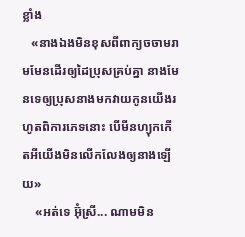ខ្លាំង
   «នាងឯងមិនខុសពីពាក្យចចាមរាមមែនដើរឲ្យដៃប្រុសគ្រប់គ្នា នាងមែនទេឲ្យប្រុសនាងមកវាយកូនយើងរហូតពិការភេទនោះ បើមីនហ្យុកកើតអីយើងមិនលើកលែងឲ្យនាងឡើយ»
    «អត់ទេ អ៊ុំស្រី... ណាមមិន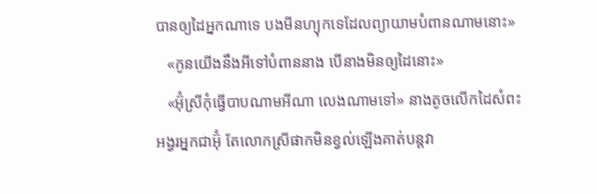បានឲ្យដៃអ្នកណាទេ បងមីនហ្យុកទេដែលព្យាយាមបំពានណាមនោះ»
   «កូនយើងនឹងអីទៅបំពាននាង បើនាងមិនឲ្យដៃនោះ»
   «អ៊ុំស្រីកុំធ្វើបាបណាមអីណា លេងណាមទៅ» នាងតូចលើកដៃសំពះអង្វរអ្នកជាអ៊ុំ តែលោកស្រីផាកមិនខ្វល់ឡើងគាត់បន្ដវា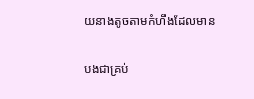យនាងតូចតាមកំហឹងដែលមាន

បងជាគ្រប់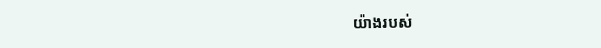យ៉ាងរបស់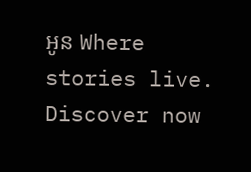អូន Where stories live. Discover now